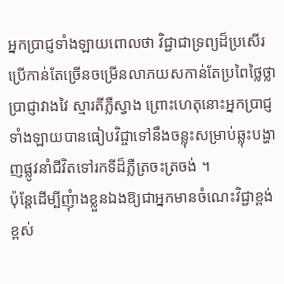អ្នកប្រាជ្ញទាំងឡាយពោលថា វិជ្ជាជាទ្រព្យដ៏ប្រសើរប្រើកាន់តែច្រើនចម្រើនលាភយសកាន់តែប្រពៃថ្លៃថ្លា ប្រាជ្ញាវាងវៃ ស្មារតីភ្លឺស្វាង ព្រោះហេតុនោះអ្នកប្រាជ្ញទាំងឡាយបានធៀបវិជ្ចាទៅនឹងចន្លុះសម្រាប់ឆ្លុះបង្ហាញផ្លូវនាំជីវិតទៅរកទីដ៏ភ្លឺត្រចះត្រចង់ ។
ប៉ុន្តែដើម្បីញុំាងខ្លួនឯងឱ្យជាអ្នកមានចំណេះវិជ្ជាខ្ពង់ខ្ពស់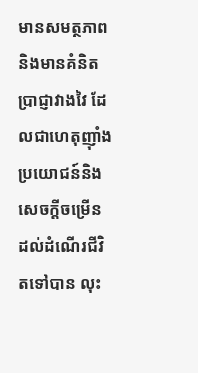មានសមត្ថភាព និងមានគំនិតប្រាជ្ញាវាងវៃ ដែលជាហេតុញ៉ាំងប្រយោជន៍និងសេចក្តីចម្រើនដល់ដំណើរជីវិតទៅបាន លុះ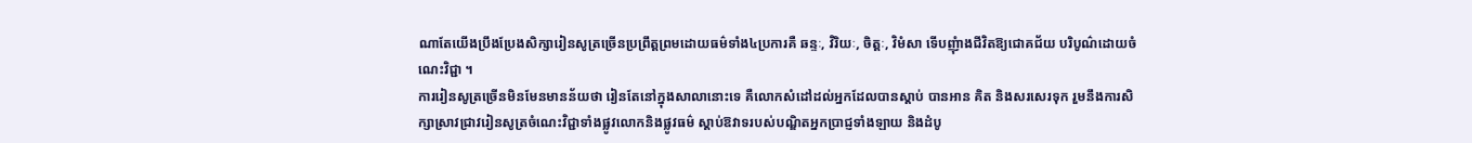ណាតែយើងប្រឹងប្រែងសិក្សារៀនសូត្រច្រើនប្រព្រឹត្តព្រមដោយធម៌ទាំង៤ប្រការគឺ ឆន្ទៈ, វិរិយៈ, ចិត្តៈ, វិមំសា ទើបញុំាងជីវិតឱ្យជោគជ័យ បរិបូណ៌ដោយចំណេះវិជ្ជា ។
ការរៀនសូត្រច្រើនមិនមែនមានន័យថា រៀនតែនៅក្នុងសាលានោះទេ គឺលោកសំដៅដល់អ្នកដែលបានស្តាប់ បានអាន គិត និងសរសេរទុក រួមនឹងការសិក្សាស្រាវជ្រាវរៀនសូត្រចំណេះវិជ្ជាទាំងផ្លូវលោកនិងផ្លូវធម៌ ស្តាប់ឱវាទរបស់បណ្ឌិតអ្នកប្រាជ្ញទាំងឡាយ និងដំបូ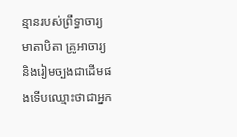ន្មានរបស់ព្រឹទ្ធាចារ្យ មាតាបិតា គ្រូអាចារ្យ និងរៀមច្បងជាដើមផងទើបឈ្មោះថាជាអ្នក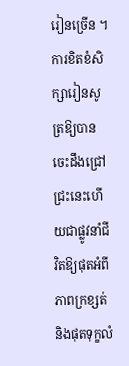រៀនច្រើន ។
ការខិតខំសិក្សារៀនសូត្រឱ្យបានចេះដឹងជ្រៅជ្រះនេះហើយជាផ្លូវនាំជីវិតឱ្យផុតអំពីភាពក្រខ្សត់ និងផុតទុក្ខលំ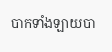បាកទាំងឡាយបា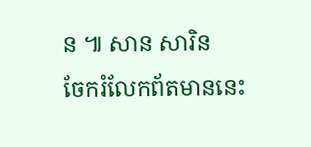ន ៕ សាន សារិន
ចែករំលែកព័តមាននេះ